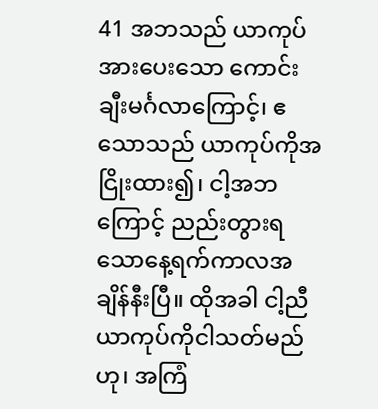41 အဘသည် ယာကုပ်အားပေးသော ကောင်းချီးမင်္ဂလာကြောင့်၊ ဧသောသည် ယာကုပ်ကိုအငြိုးထား၍၊ ငါ့အဘကြောင့် ညည်းတွားရသောနေ့ရက်ကာလအချိန်နီးပြီ။ ထိုအခါ ငါ့ညီယာကုပ်ကိုငါသတ်မည်ဟု၊ အကြံ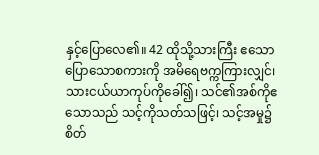နှင့်ပြောလေ၏။ 42 ထိုသို့သားကြီး ဧသောပြောသောစကားကို အမိရေဗက္ကကြားလျှင်၊ သားငယ်ယာကုပ်ကိုခေါ်၍၊ သင်၏အစ်ကိုဧသောသည် သင့်ကိုသတ်သဖြင့်၊ သင့်အမှု၌စိတ်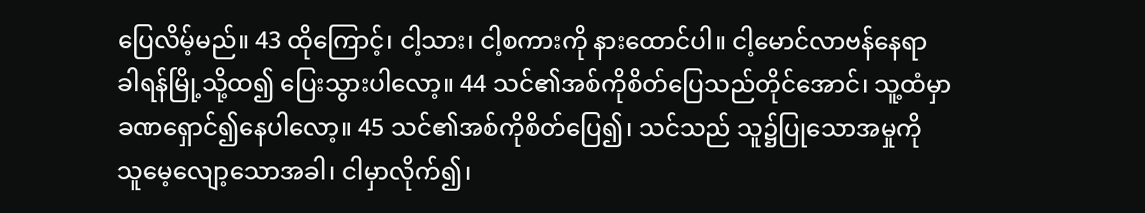ပြေလိမ့်မည်။ 43 ထိုကြောင့်၊ ငါ့သား၊ ငါ့စကားကို နားထောင်ပါ။ ငါ့မောင်လာဗန်နေရာ ခါရန်မြို့သို့ထ၍ ပြေးသွားပါလော့။ 44 သင်၏အစ်ကိုစိတ်ပြေသည်တိုင်အောင်၊ သူ့ထံမှာ ခဏရှောင်၍နေပါလော့။ 45 သင်၏အစ်ကိုစိတ်ပြေ၍၊ သင်သည် သူ၌ပြုသောအမှုကို သူမေ့လျော့သောအခါ၊ ငါမှာလိုက်၍၊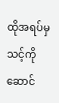ထိုအရပ်မှသင့်ကို ဆောင်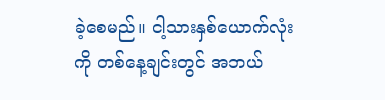ခဲ့စေမည်။ ငါ့သားနှစ်ယောက်လုံးကို တစ်နေ့ချင်းတွင် အဘယ်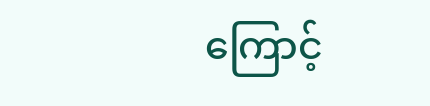ကြောင့်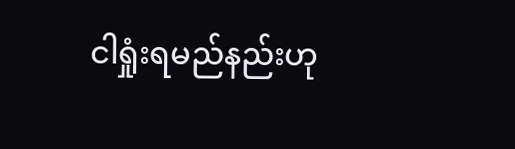ငါရှုံးရမည်နည်းဟု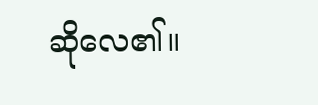ဆိုလေ၏။